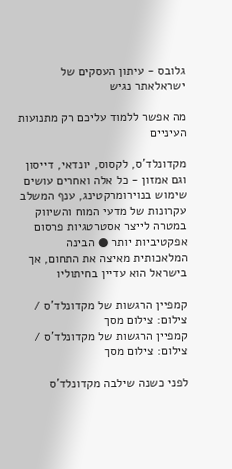גלובס - עיתון העסקים של ישראלאתר נגיש

מה אפשר ללמוד עליכם רק מתנועות העיניים

מקדונלד'ס, לקסוס, יונדאי, דייסון וגם אמזון - כל אלה ואחרים עושים שימוש בנוירומרקטינג, ענף המשלב עקרונות של מדעי המוח והשיווק במטרה לייצר אסטרטגיות פרסום אפקטיביות יותר ● הבינה המלאכותית מאיצה את התחום, אך בישראל הוא עדיין בחיתוליו

קמפיין הרגשות של מקדונלד'ס / צילום: צילום מסך
קמפיין הרגשות של מקדונלד'ס / צילום: צילום מסך

לפני כשנה שילבה מקדונלד'ס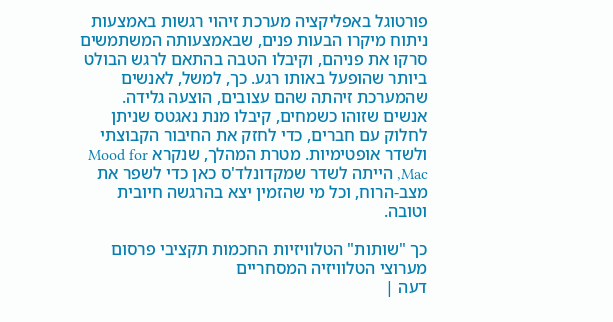פורטוגל באפליקציה מערכת זיהוי רגשות באמצעות ניתוח מיקרו הבעות פנים, שבאמצעותה המשתמשים סרקו את פניהם, וקיבלו הטבה בהתאם לרגש הבולט ביותר שהופעל באותו רגע. כך, למשל, לאנשים שהמערכת זיהתה שהם עצובים, הוצעה גלידה. אנשים שזוהו כשמחים, קיבלו מנת נאגטס שניתן לחלוק עם חברים, כדי לחזק את החיבור הקבוצתי ולשדר אופטימיות. מטרת המהלך, שנקרא Mood for Mac, הייתה לשדר שמקדונלד'ס כאן כדי לשפר את מצב-הרוח, וכל מי שהזמין יצא בהרגשה חיובית וטובה.

כך "שותות" הטלוויזיות החכמות תקציבי פרסום מערוצי הטלוויזיה המסחריים
דעה |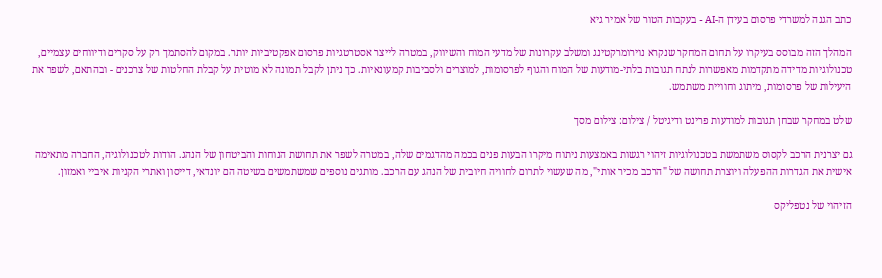כתב הגנה למשרדי פרסום בעידן ה-AI - בעקבות הטור של אמיר גיא

המהלך הזה מבוסס בעיקרו על תחום המחקר שנקרא נוירומרקטינג ומשלב עקרונות של מדעי המוח והשיווק, במטרה לייצר אסטרטגיות פרסום אפקטיביות יותר. במקום להסתמך רק על סקרים ודיווחים עצמיים, טכנולוגיות מדידה מתקדמות מאפשרות לנתח תגובות בלתי-מודעות של המוח והגוף לפרסומות, למוצרים ולסביבות קמעונאיות. כך ניתן לקבל תמונה לא מוטית על קבלת החלטות של צרכנים - ובהתאם, לשפר את היעילות של פרסומות, מיתוג וחוויית משתמש.

שלט במחקר שבחן תגובות למודעות פרינט ודיגיטל / צילום: צילום מסך

גם יצרנית הרכב לקסוס משתמשת בטכנולוגיות זיהוי רגשות באמצעות ניתוח מיקרו הבעות פנים בכמה מהדגמים שלה, במטרה לשפר את תחושת הנוחות והביטחון של הנהג. הודות לטכנולוגיה, החברה מתאימה אישית את הגדרות ההפעלה ויוצרת תחושה של "הרכב מכיר אותי", מה שעשוי לתרום לחוויה חיובית של הנהג עם הרכב. מותגים נוספים שמשתמשים בשיטה הם יונדאי, דייסון ואתרי הקניות איביי ואמזון.

הזיהוי של נטפליקס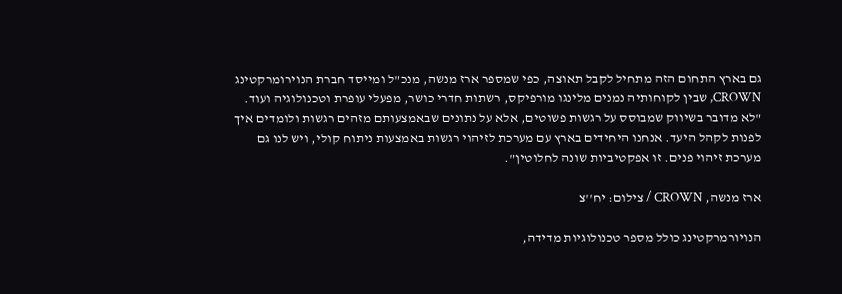גם בארץ התחום הזה מתחיל לקבל תאוצה, כפי שמספר ארז מנשה, מנכ"ל ומייסד חברת הנוירומרקטינג CROWN, שבין לקוחותיה נמנים מלינגו מורפיקס, רשתות חדרי כושר, מפעלי עופרת וטכנולוגיה ועוד. "לא מדובר בשיווק שמבוסס על רגשות פשוטים, אלא על נתונים שבאמצעותם מזהים רגשות ולומדים איך לפנות לקהל היעד. אנחנו היחידים בארץ עם מערכת לזיהוי רגשות באמצעות ניתוח קולי, ויש לנו גם מערכת זיהוי פנים. זו אפקטיביות שונה לחלוטין".

ארז מנשה, CROWN / צילום: יח''צ

הנויורמרקטינג כולל מספר טכנולוגיות מדידה,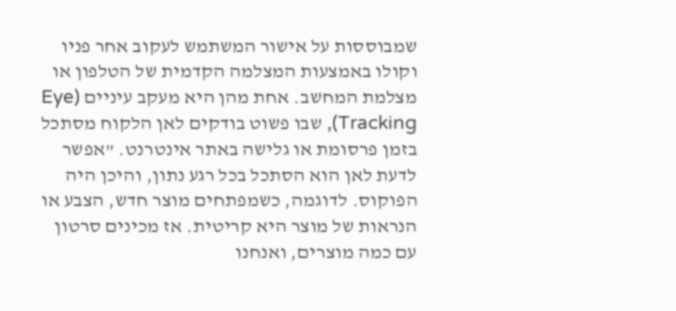שמבוססות על אישור המשתמש לעקוב אחר פניו וקולו באמצעות המצלמה הקדמית של הטלפון או מצלמת המחשב. אחת מהן היא מעקב עיניים (Eye Tracking), שבו פשוט בודקים לאן הלקוח מסתכל בזמן פרסומת או גלישה באתר אינטרנט. "אפשר לדעת לאן הוא הסתכל בכל רגע נתון, והיכן היה הפוקוס. לדוגמה, כשמפתחים מוצר חדש, הצבע או הנראות של מוצר היא קריטית. אז מכינים סרטון עם כמה מוצרים, ואנחנו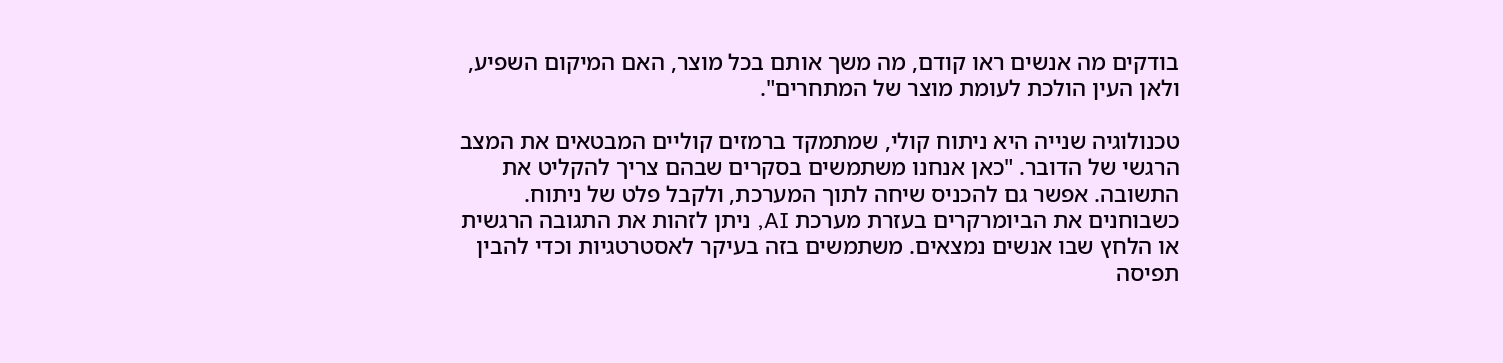בודקים מה אנשים ראו קודם, מה משך אותם בכל מוצר, האם המיקום השפיע, ולאן העין הולכת לעומת מוצר של המתחרים".

טכנולוגיה שנייה היא ניתוח קולי, שמתמקד ברמזים קוליים המבטאים את המצב הרגשי של הדובר. "כאן אנחנו משתמשים בסקרים שבהם צריך להקליט את התשובה. אפשר גם להכניס שיחה לתוך המערכת, ולקבל פלט של ניתוח. כשבוחנים את הביומרקרים בעזרת מערכת AI, ניתן לזהות את התגובה הרגשית או הלחץ שבו אנשים נמצאים. משתמשים בזה בעיקר לאסטרטגיות וכדי להבין תפיסה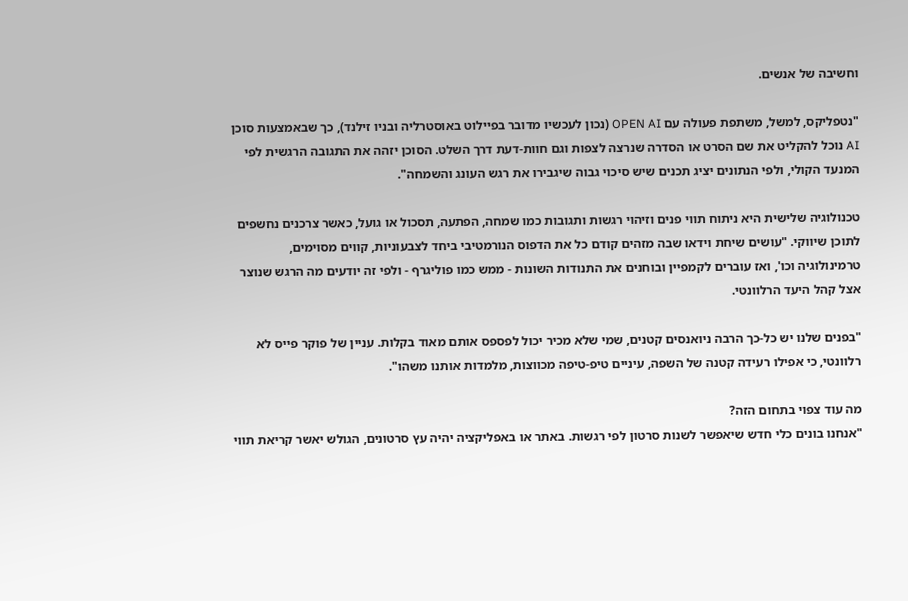וחשיבה של אנשים.

"נטפליקס, למשל, משתפת פעולה עם OPEN AI (נכון לעכשיו מדובר בפיילוט באוסטרליה ובניו זילנד), כך שבאמצעות סוכן AI נוכל להקליט את שם הסרט או הסדרה שנרצה לצפות וגם חוות-דעת דרך השלט. הסוכן יזהה את התגובה הרגשית לפי המנעד הקולי, ולפי הנתונים יציג תכנים שיש סיכוי גבוה שיגבירו את רגש העונג והשמחה".

טכנולוגיה שלישית היא ניתוח תווי פנים וזיהוי רגשות ותגובות כמו שמחה, הפתעה, תסכול או גועל, כאשר צרכנים נחשפים לתוכן שיווקי. "עושים שיחת וידאו שבה מזהים קודם כל את הדפוס הנורמטיבי ביחד לצבעוניות, קווים מסוימים, טרמינולוגיה וכו', ואז עוברים לקמפיין ובוחנים את התנודות השונות - ממש כמו פוליגרף - ולפי זה יודעים מה הרגש שנוצר אצל קהל היעד הרלוונטי.

"בפנים שלנו יש כל-כך הרבה ניואנסים קטנים, שמי שלא מכיר יכול לפספס אותם מאוד בקלות. עניין של פוקר פייס לא רלוונטי, כי אפילו רעידה קטנה של השפה, עיניים טיפ-טיפה מכווצות, מלמדות אותנו משהו".

מה עוד צפוי בתחום הזה?
"אנחנו בונים כלי חדש שיאפשר לשנות סרטון לפי רגשות. באתר או באפליקציה יהיה עץ סרטונים, הגולש יאשר קריאת תווי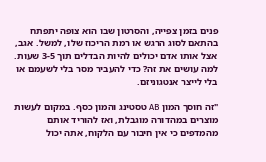פנים בזמן צפייה, והסרטון שבו הוא צופה יתפתח בהתאם לסוג הרגש או רמת הריכוז שלו, למשל. אגב, אצל אותו אדם יכולים להיות הבדלים תוך 3-5 שעות. למה עושים את זה? כדי להעביר מסר בלי לשעמם או בלי לייצר אנטגוניזם.

"זה חוסך המון AB טסטינג והמון כסף. במקום לעשות מוצרים במהדורה מוגבלת, ואז להוריד אותם מהמדפים כי אין חיבור עם הלקוח, אתה יכול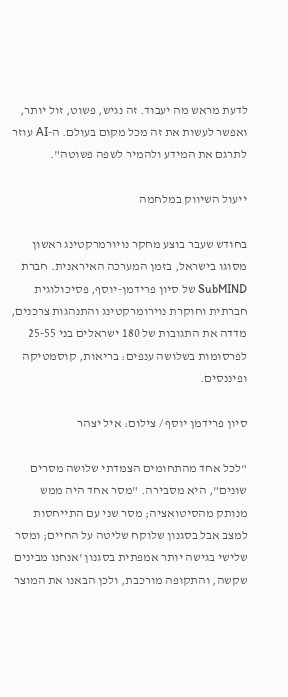לדעת מראש מה יעבוד. זה נגיש, פשוט, זול יותר, ואפשר לעשות את זה מכל מקום בעולם. ה-AI עוזר לתרגם את המידע ולהמיר לשפה פשוטה".

ייעול השיווק במלחמה

בחודש שעבר בוצע מחקר נויורמרקטינג ראשון מסוגו בישראל, בזמן המערכה האיראנית. חברת SubMIND של סיון פרידמן-יוסף, פסיכולוגית חברתית וחוקרת נוירומרקטינג והתנהגות צרכנים, מדדה את התגובות של 180 ישראלים בני 25-55 לפרסומות בשלושה ענפים: בריאות, קוסמטיקה ופיננסים.

סיון פרידמן יוסף / צילום: איל יצהר

"לכל אחד מהתחומים הצמדתי שלושה מסרים שונים", היא מסבירה. "מסר אחד היה ממש מנותק מהסיטואציה; מסר שני עם התייחסות למצב אבל בסגנון שלוקח שליטה על החיים; ומסר שלישי בגישה יותר אמפתית בסגנון 'אנחנו מבינים שקשה, והתקופה מורכבת, ולכן הבאנו את המוצר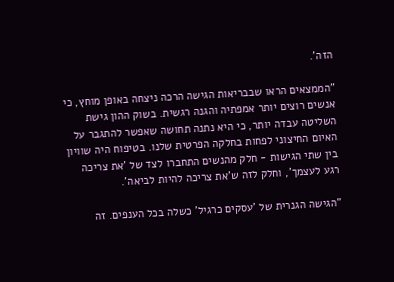הזה'.

"הממצאים הראו שבבריאות הגישה הרכה ניצחה באופן מוחץ, כי אנשים רוצים יותר אמפתיה והגנה רגשית. בשוק ההון גישת השליטה עבדה יותר, כי היא נתנה תחושה שאפשר להתגבר על האיום החיצוני לפחות בחלקה הפרטית שלנו. בטיפוח היה שוויון בין שתי הגישות - חלק מהנשים התחברו לצד של 'את צריכה רגע לעצמך', וחלק לזה ש'את צריכה להיות לביאה'.

"הגישה הגנרית של 'עסקים כרגיל' כשלה בכל הענפים. זה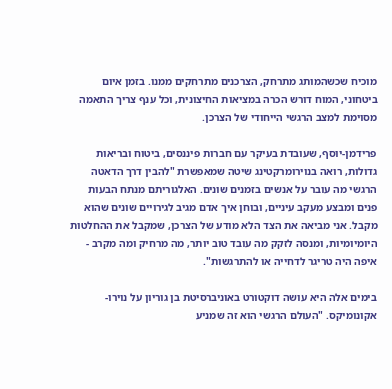מוכיח שכשהמותג מתרחק, הצרכנים מתרחקים ממנו. בזמן איום ביטחוני, המוח דורש הכרה במציאות החיצונית, וכל ענף צריך התאמה מסוימת למצב הרגשי הייחודי של הצרכן.

פרידמן-יוסף, שעובדת בעיקר עם חברות פיננסים, ביטוח ובריאות גדולות, רואה בנוירומרקטינג שיטה שמאפשרת "להבין דרך הדאטה הרגשי מה עובר על אנשים בזמנים שונים. האלגוריתם מנתח הבעות פנים ומבצע מעקב עיניים, ובוחן איך אדם מגיב לגירויים שונים שהוא מקבל. אני מביאה את הצד הלא מודע של הצרכן, שמקבל את ההחלטות היומיומיות, ומנסה לזקק מה עובד טוב יותר, מה מרחיק ומה מקרב - איפה היה טריגר לדחייה או להתרגשות".

בימים אלה היא עושה דוקטורט באוניברסיטת בן גוריון על נוירו-אקונומיקס. "העולם הרגשי הוא זה שמניע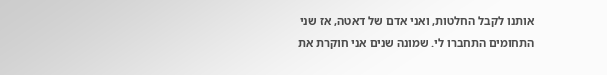אותנו לקבל החלטות, ואני אדם של דאטה, אז שני התחומים התחברו לי. שמונה שנים אני חוקרת את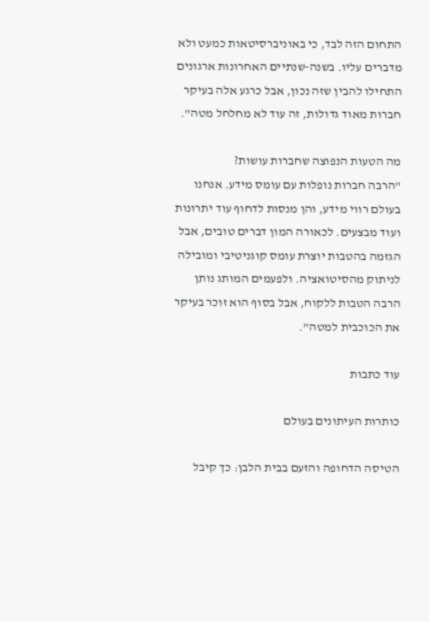התחום הזה לבד, כי באוניברסיטאות כמעט ולא מדברים עליו. בשנה-שנתיים האחרונות ארגונים התחילו להבין שזה נכון, אבל כרגע אלה בעיקר חברות מאוד גדולות, זה עוד לא מחלחל מטה".

מה הטעות הנפוצה שחברות עושות?
"הרבה חברות נופלות עם עומס מידע. אנחנו בעולם רווי מידע, והן מנסות לדחוף עוד יתרונות ועוד מבצעים. לכאורה המון דברים טובים, אבל הגזמה בהטבות יוצרת עומס קוגניטיבי ומובילה לניתוק מהסיטואציה. ולפעמים המותג נותן הרבה הטבות ללקוח, אבל בסוף הוא זוכר בעיקר את הכוכבית למטה".

עוד כתבות

כותרות העיתונים בעולם

הטיסה הדחופה והזעם בבית הלבן: כך קיבל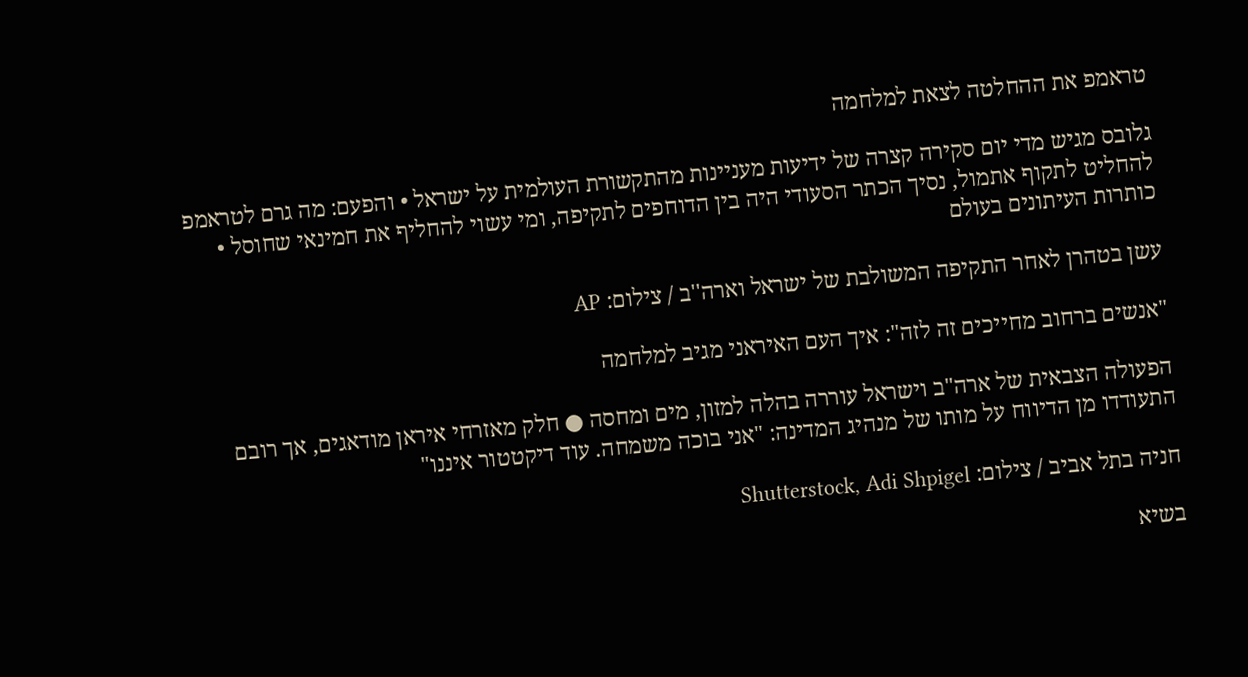טראמפ את ההחלטה לצאת למלחמה

גלובס מגיש מדי יום סקירה קצרה של ידיעות מעניינות מהתקשורת העולמית על ישראל • והפעם: מה גרם לטראמפ להחליט לתקוף אתמול, נסיך הכתר הסעודי היה בין הדוחפים לתקיפה, ומי עשוי להחליף את חמינאי שחוסל • כותרות העיתונים בעולם

עשן בטהרן לאחר התקיפה המשולבת של ישראל וארה''ב / צילום: AP

"אנשים ברחוב מחייכים זה לזה": איך העם האיראני מגיב למלחמה

הפעולה הצבאית של ארה"ב וישראל עוררה בהלה למזון, מים ומחסה ● חלק מאזרחי איראן מודאגים, אך רובם התעודדו מן הדיווח על מותו של מנהיג המדינה: "אני בוכה משמחה. עוד דיקטטור איננו"

חניה בתל אביב / צילום: Shutterstock, Adi Shpigel

בשיא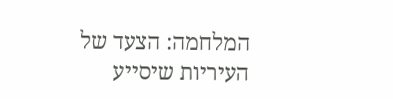המלחמה: הצעד של העיריות שיסייע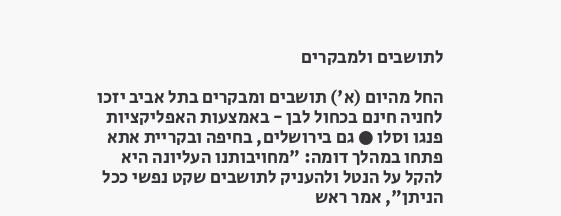לתושבים ולמבקרים

החל מהיום (א') תושבים ומבקרים בתל אביב יזכו לחניה חינם בכחול לבן - באמצעות האפליקציות פנגו וסלו ● גם בירושלים, בחיפה ובקריית אתא פתחו במהלך דומה: "מחויבותנו העליונה היא להקל על הנטל ולהעניק לתושבים שקט נפשי ככל הניתן", אמר ראש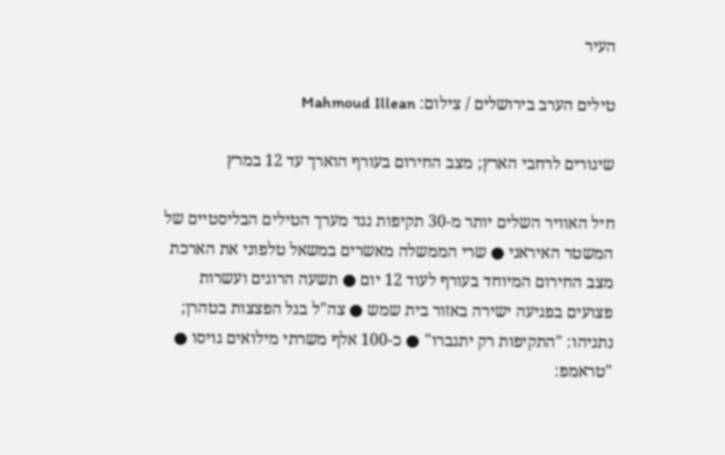העיר

טילים הערב בירושלים / צילום: Mahmoud Illean

שיגורים לרחבי הארץ; מצב החירום בעורף הוארך עד 12 במרץ

חיל האוויר השלים יותר מ-30 תקיפות נגד מערך הטילים הבליסטיים של המשטר האיראני ● שרי הממשלה מאשרים במשאל טלפוני את הארכת מצב החירום המיוחד בעורף לעוד 12 יום ● תשעה הרוגים ועשרות פצועים בפגיעה ישירה באזור בית שמש ● צה"ל בגל הפצצות בטהרן; נתניהו: "התקיפות רק יתגברו" ● כ-100 אלף משרתי מילואים גויסו ● "טראמפ: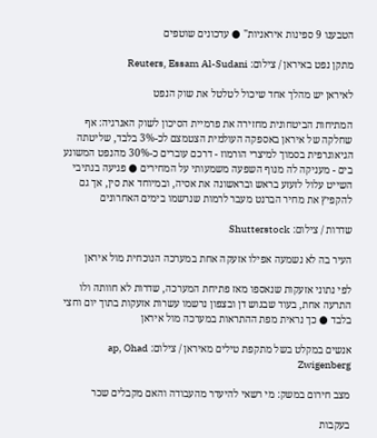הטבענו 9 ספינות איראניות" ● עדכונים שוטפים

מתקן נפט באיראן / צילום: Reuters, Essam Al-Sudani

לאיראן יש מהלך אחד שיכול לטלטל את שוק הנפט

המתיחות הביטחונית מחזירה את פרמיית הסיכון לשוק האנרגיה: אף שחלקה של איראן באספקה העולמית הצטמצם לכ-3% בלבד, שליטתה הגיאוגרפית בסמוך למיצרי הורמוז - דרכם עוברים כ-30% מהנפט המשונע בים - מעניקה לה מנוף השפעה משמעותי על המחירים ● פגיעה בנתיבי השייט עלול לזעזע בראש ובראשונה את אסיה, ובמיוחד את סין, אך גם להקפיץ את מחיר הברנט מעבר לרמות שנרשמו בימים האחרונים

שדרות / צילום: Shutterstock

העיר בה לא נשמעה אפילו אזעקה אחת במערכה הנוכחית מול איראן

לפי נתוני אזעקות שנאספו מאז פתיחת המערכה, שדרות לא חוותה ולו התרעה אחת, בעוד שבגוש דן ובצפון נרשמו עשרות אזעקות בתוך יום וחצי בלבד ● כך נראית מפת ההתראות במערכה מול איראן

אנשים במקלט בשל מתקפת טילים מאיראן / צילום: ap, Ohad Zwigenberg

מצב חירום במשק: מי רשאי להיעדר מהעבודה והאם מקבלים שכר

בעקבות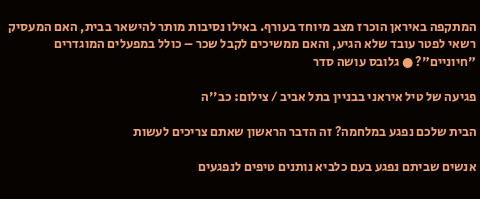המתקפה באיראן הוכרז מצב מיוחד בעורף. באילו נסיבות מותר להישאר בבית, האם המעסיק רשאי לפטר עובד שלא הגיע, והאם ממשיכים לקבל שכר – כולל במפעלים המוגדרים "חיוניים"? ● גלובס עושה סדר

פגיעה של טיל איראני בבניין בתל אביב / צילום: כב''ה

הבית שלכם נפגע במלחמה? זה הדבר הראשון שאתם צריכים לעשות

אנשים שביתם נפגע בעם כלביא נותנים טיפים לנפגעים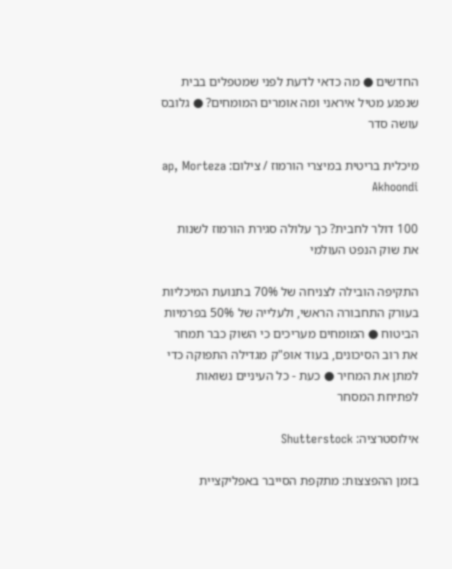החדשים ● מה כדאי לדעת לפני שמטפלים בבית שנפגע מטיל איראני ומה אומרים המומחים? ● גלובס עושה סדר

מיכלית בריטית במיצרי הורמוז / צילום: ap, Morteza Akhoondi

100 דולר לחבית? כך עלולה סגירת הורמוז לשנות את שוק הנפט העולמי

התקיפה הובילה לצניחה של 70% בתנועת המיכליות בעורק התחבורה הראשי, ולעלייה של 50% בפרמיות הביטוח ● המומחים מעריכים כי השוק כבר תמחר את רוב הסיכונים, בעוד אופ"ק מגדילה התפוקה כדי למתן את המחיר ● כעת - כל העיניים נשואות לפתיחת המסחר

אילוסטרציה: Shutterstock

בזמן ההפצצות: מתקפת הסייבר באפליקציית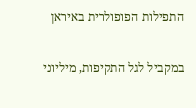התפילות הפופולרית באיראן

במקביל לגל התקיפות, מיליוני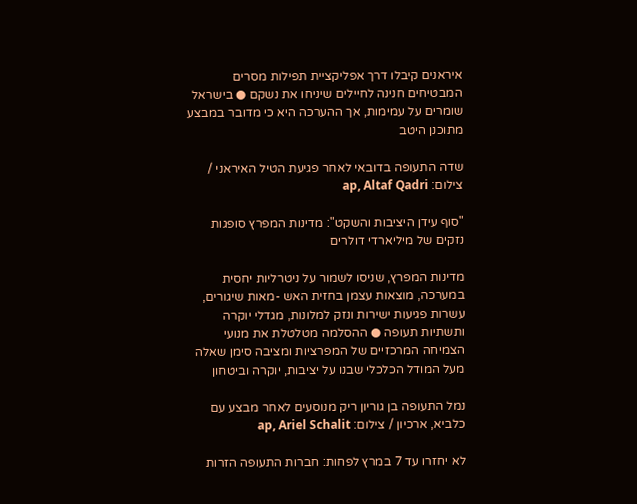איראנים קיבלו דרך אפליקציית תפילות מסרים המבטיחים חנינה לחיילים שיניחו את נשקם ● בישראל שומרים על עמימות, אך ההערכה היא כי מדובר במבצע מתוכנן היטב

שדה התעופה בדובאי לאחר פגיעת הטיל האיראני / צילום: ap, Altaf Qadri

"סוף עידן היציבות והשקט": מדינות המפרץ סופגות נזקים של מיליארדי דולרים

מדינות המפרץ, שניסו לשמור על ניטרליות יחסית במערכה, מוצאות עצמן בחזית האש -מאות שיגורים, עשרות פגיעות ישירות ונזק למלונות, מגדלי יוקרה ותשתיות תעופה ● ההסלמה מטלטלת את מנועי הצמיחה המרכזיים של המפרציות ומציבה סימן שאלה מעל המודל הכלכלי שבנו על יציבות, יוקרה וביטחון

נמל התעופה בן גוריון ריק מנוסעים לאחר מבצע עם כלביא, ארכיון / צילום: ap, Ariel Schalit

לא יחזרו עד 7 במרץ לפחות: חברות התעופה הזרות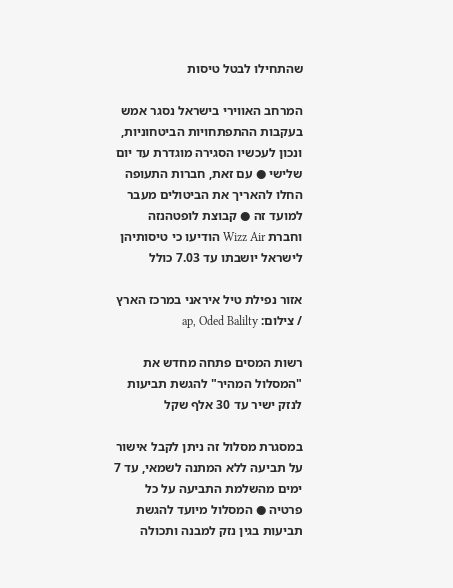שהתחילו לבטל טיסות

המרחב האווירי בישראל נסגר אמש בעקבות ההתפתחויות הביטחוניות, ונכון לעכשיו הסגירה מוגדרת עד יום שלישי ● עם זאת, חברות התעופה החלו להאריך את הביטולים מעבר למועד זה ● קבוצת לופטהנזה וחברת Wizz Air הודיעו כי טיסותיהן לישראל יושבתו עד 7.03 כולל

אזור נפילת טיל איראני במרכז הארץ / צילום: ap, Oded Balilty

רשות המסים פתחה מחדש את "המסלול המהיר" להגשת תביעות לנזק ישיר עד 30 אלף שקל

במסגרת מסלול זה ניתן לקבל אישור על תביעה ללא המתנה לשמאי, עד 7 ימים מהשלמת התביעה על כל פרטיה ● המסלול מיועד להגשת תביעות בגין נזק למבנה ותכולה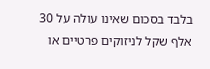בלבד בסכום שאינו עולה על 30 אלף שקל לניזוקים פרטיים או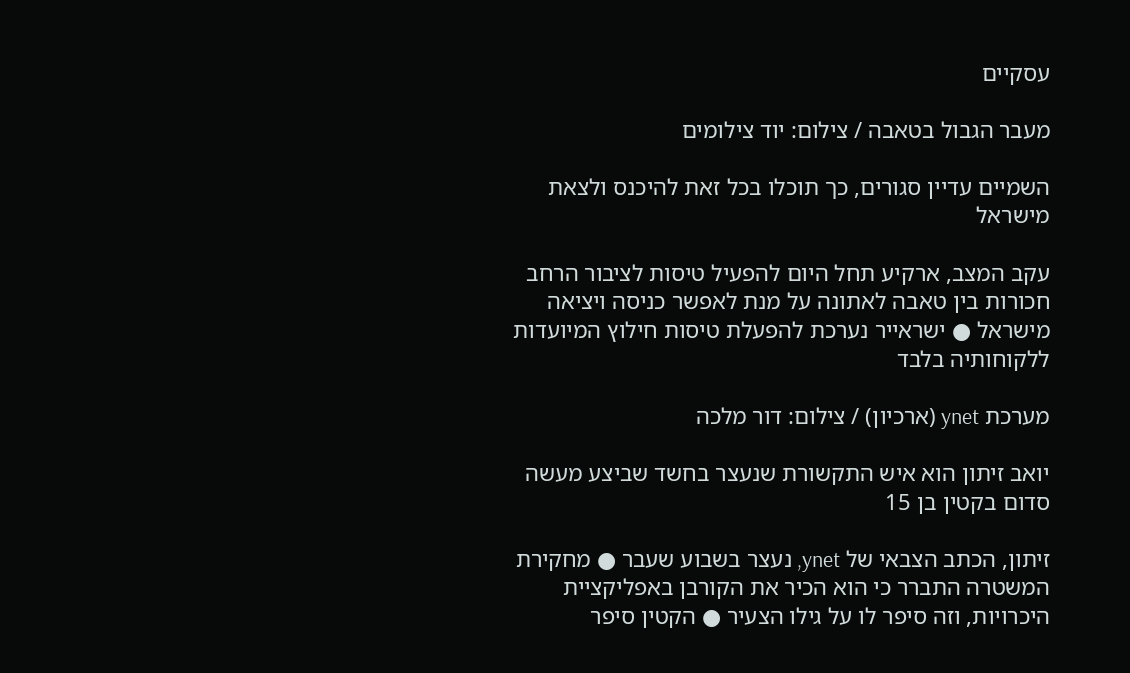עסקיים

מעבר הגבול בטאבה / צילום: יוד צילומים

השמיים עדיין סגורים, כך תוכלו בכל זאת להיכנס ולצאת מישראל

עקב המצב, ארקיע תחל היום להפעיל טיסות לציבור הרחב חכורות בין טאבה לאתונה על מנת לאפשר כניסה ויציאה מישראל ● ישראייר נערכת להפעלת טיסות חילוץ המיועדות ללקוחותיה בלבד

מערכת ynet (ארכיון) / צילום: דור מלכה

יואב זיתון הוא איש התקשורת שנעצר בחשד שביצע מעשה סדום בקטין בן 15

זיתון, הכתב הצבאי של ynet, נעצר בשבוע שעבר ● מחקירת המשטרה התברר כי הוא הכיר את הקורבן באפליקציית היכרויות, וזה סיפר לו על גילו הצעיר ● הקטין סיפר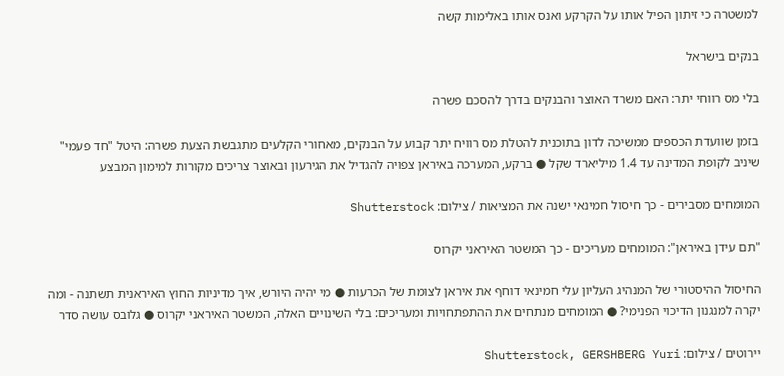למשטרה כי זיתון הפיל אותו על הקרקע ואנס אותו באלימות קשה

בנקים בישראל

בלי מס רווחי יתר: האם משרד האוצר והבנקים בדרך להסכם פשרה

בזמן שוועדת הכספים ממשיכה לדון בתוכנית להטלת מס רוויח יתר קבוע על הבנקים, מאחורי הקלעים מתגבשת הצעת פשרה: היטל "חד פעמי" שיניב לקופת המדינה עד 1.4 מיליארד שקל ● ברקע, המערכה באיראן צפויה להגדיל את הגירעון ובאוצר צריכים מקורות למימון המבצע

המומחים מסבירים - כך חיסול חמינאי ישנה את המציאות / צילום: Shutterstock

"תם עידן באיראן": המומחים מעריכים - כך המשטר האיראני יקרוס

החיסול ההיסטורי של המנהיג העליון עלי חמינאי דוחף את איראן לצומת של הכרעות ● מי יהיה היורש, איך מדיניות החוץ האיראנית תשתנה - ומה יקרה למנגנון הדיכוי הפנימי? ● המומחים מנתחים את ההתפתחויות ומעריכים: בלי השינויים האלה, המשטר האיראני יקרוס ● גלובס עושה סדר

יירוטים / צילום: Shutterstock, GERSHBERG Yuri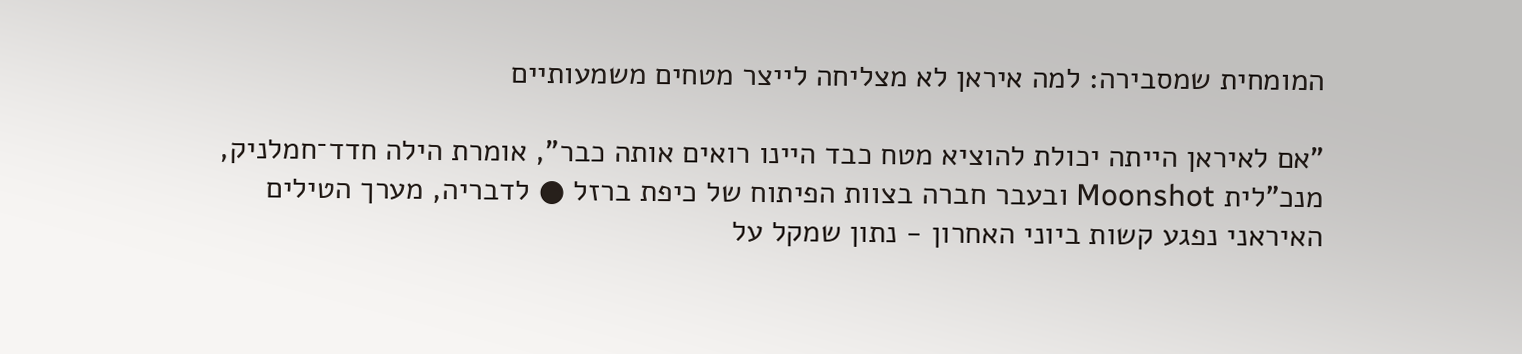המומחית שמסבירה: למה איראן לא מצליחה לייצר מטחים משמעותיים

"אם לאיראן הייתה יכולת להוציא מטח כבד היינו רואים אותה כבר", אומרת הילה חדד־חמלניק, מנכ"לית Moonshot ובעבר חברה בצוות הפיתוח של כיפת ברזל ● לדבריה, מערך הטילים האיראני נפגע קשות ביוני האחרון - נתון שמקל על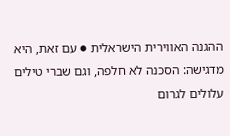ההגנה האווירית הישראלית ● עם זאת, היא מדגישה: הסכנה לא חלפה, וגם שברי טילים עלולים לגרום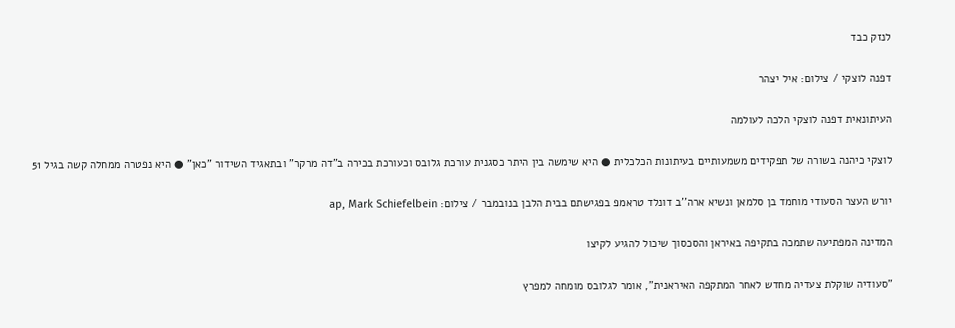לנזק כבד

דפנה לוצקי / צילום: איל יצהר

העיתונאית דפנה לוצקי הלכה לעולמה

לוצקי כיהנה בשורה של תפקידים משמעותיים בעיתונות הכלכלית ● היא שימשה בין היתר כסגנית עורכת גלובס וכעורכת בכירה ב"דה מרקר" ובתאגיד השידור "כאן" ● היא נפטרה ממחלה קשה בגיל 51

יורש העצר הסעודי מוחמד בן סלמאן ונשיא ארה''ב דונלד טראמפ בפגישתם בבית הלבן בנובמבר / צילום: ap, Mark Schiefelbein

המדינה המפתיעה שתמכה בתקיפה באיראן והסכסוך שיכול להגיע לקיצו

"סעודיה שוקלת צעדיה מחדש לאחר המתקפה האיראנית", אומר לגלובס מומחה למפרץ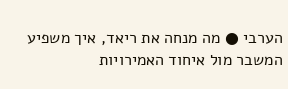הערבי ● מה מנחה את ריאד, איך משפיע המשבר מול איחוד האמירויות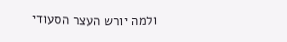ולמה יורש העצר הסעודי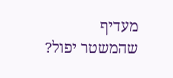מעדיף שהמשטר יפול?